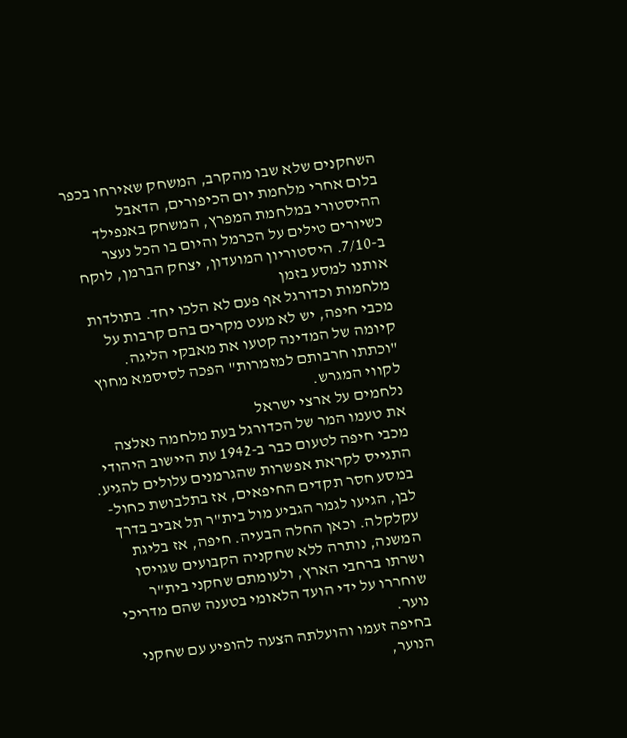השחקנים שלא שבו מהקרב, המשחק שאירחו בכפר בלום אחרי מלחמת יום הכיפורים, הדאבל ההיסטורי במלחמת המפרץ, המשחק באנפילד כשיורים טילים על הכרמל והיום בו הכל נעצר ב-7/10. היסטוריון המועדון, יצחק הברמן, לוקח אותנו למסע בזמן
מלחמות וכדורגל אף פעם לא הלכו יחד. בתולדות מכבי חיפה, יש לא מעט מקרים בהם קרבות על קיומה של המדינה קטעו את מאבקי הליגה. "וכתתו חרבותם למזמרות" הפכה לסיסמא מחוץ לקווי המגרש.
נלחמים על ארצי ישראל
את טעמו המר של הכדורגל בעת מלחמה נאלצה מכבי חיפה לטעום כבר ב-1942 עת היישוב היהודי התגייס לקראת אפשרות שהגרמנים עלולים להגיע. במסע חסר תקדים החיפאים, אז בתלבושת כחול-לבן, הגיעו לגמר הגביע מול בית"ר תל אביב בדרך עקלקלה. וכאן החלה הבעיה. חיפה, אז בליגת המשנה, נותרה ללא שחקניה הקבועים שגויסו ושרתו ברחבי הארץ, ולעומתם שחקני בית"ר שוחררו על ידי הועד הלאומי בטענה שהם מדריכי נוער.
בחיפה זעמו והועלתה הצעה להופיע עם שחקני הנוער,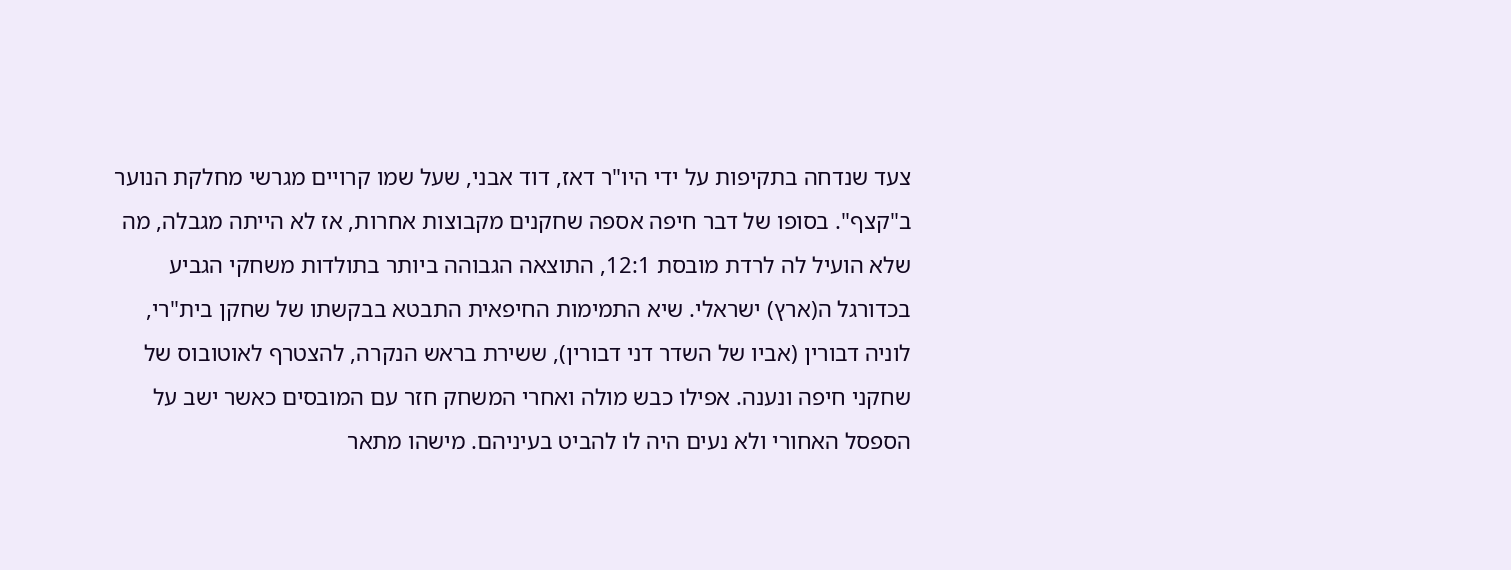צעד שנדחה בתקיפות על ידי היו"ר דאז, דוד אבני, שעל שמו קרויים מגרשי מחלקת הנוער ב"קצף". בסופו של דבר חיפה אספה שחקנים מקבוצות אחרות, אז לא הייתה מגבלה, מה שלא הועיל לה לרדת מובסת 12:1, התוצאה הגבוהה ביותר בתולדות משחקי הגביע בכדורגל ה(ארץ) ישראלי. שיא התמימות החיפאית התבטא בבקשתו של שחקן בית"רי, לוניה דבורין (אביו של השדר דני דבורין), ששירת בראש הנקרה, להצטרף לאוטובוס של שחקני חיפה ונענה. אפילו כבש מולה ואחרי המשחק חזר עם המובסים כאשר ישב על הספסל האחורי ולא נעים היה לו להביט בעיניהם. מישהו מתאר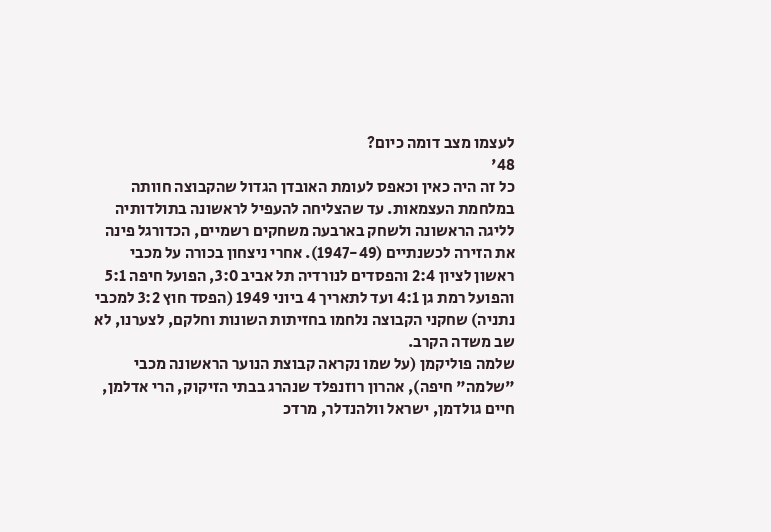לעצמו מצב דומה כיום?
48'
כל זה היה כאין וכאפס לעומת האובדן הגדול שהקבוצה חוותה במלחמת העצמאות. עד שהצליחה להעפיל לראשונה בתולדותיה לליגה הראשונה ולשחק בארבעה משחקים רשמיים, הכדורגל פינה את הזירה לכשנתיים (1947-49). אחרי ניצחון בכורה על מכבי ראשון לציון 2:4 והפסדים לנורדיה תל אביב 3:0, הפועל חיפה 5:1 והפועל רמת גן 4:1 ועד לתאריך 4 ביוני 1949 (הפסד חוץ 3:2 למכבי נתניה) שחקני הקבוצה נלחמו בחזיתות השונות וחלקם, לצערנו, לא שב משדה הקרב.
שלמה פוליקמן (על שמו נקראה קבוצת הנוער הראשונה מכבי "שלמה" חיפה), אהרון רוזנפלד שנהרג בבתי הזיקוק, הרי אדלמן, חיים גולדמן, ישראל וולהנדלר, מרדכ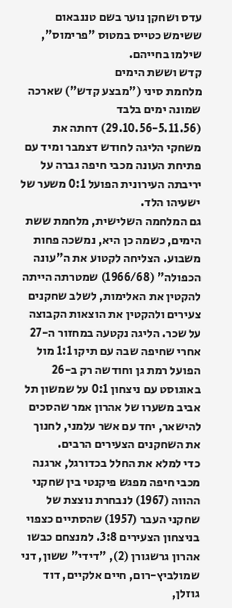עדס ושחקן נוער בשם טננבאום ששימש כטייס במטוס "פרימוס", שילמו בחייהם.
קדש וששת הימים
מלחמת סיני ("מבצע קדש") שארכה שמונה ימים בלבד (29.10.56-5.11.56) דחתה את משחקי הליגה לחודש דצמבר ומיד עם פתיחת העונה מכבי חיפה גברה על יריבתה העירונית הפועל 0:1 משער של ישעיהו הלד.
גם המלחמה השלישית, מלחמת ששת הימים, כשמה כן היא, נמשכה פחות משבוע. הצליחה לקטוע את ה"עונה הכפולה" (1966/68) שמטרתה הייתה להקטין את האלימות, לשלב שחקנים צעירים ולהקטין את הוצאות הקבוצה על שכר. הליגה נקטעה במחזור ה-27 אחרי שחיפה שבה עם תיקו 1:1 מול הפועל רמת גן וחודשה רק ב-26 באוגוסט עם ניצחון 0:1 על שמשון תל אביב משערו של אהרון אמר שהסכים להישאר, יחד עם אשר עלמני, לחנוך את השחקנים הצעירים הרבים.
כדי למלא את החלל בכדורגל, ארגנה מכבי חיפה מפגש פיקנטי בין שחקני ההווה (1967) לנבחרת נוצצת של שחקני העבר (1957) שהסתיים כצפוי בניצחון הצעירים 3:8. למנצחם כבשו אהרון גרשגורן (2), "דידי" ששון, דני שמולביץ-רום, חיים אלקיים, דוד גוזלן,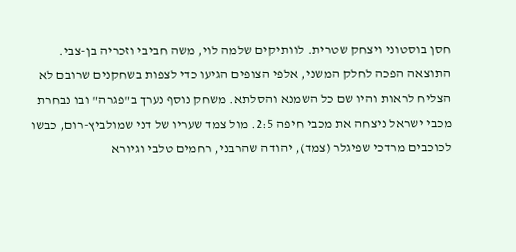חסן בוסטוני ויצחק שטרית. לוותיקים שלמה לוי, משה חביבי וזכריה בן-צבי. התוצאה הפכה לחלק המשני, אלפי הצופים הגיעו כדי לצפות בשחקנים שרובם לא הצליח לראות והיו שם כל השמנא והסלתא. משחק נוסף נערך ב"פגרה" ובו נבחרת מכבי ישראל ניצחה את מכבי חיפה 2:5. מול צמד שעריו של דני שמולביץ-רום, כבשו לכוכבים מרדכי שפיגלר (צמד), יהודה שהרבני, רחמים טלבי וגיורא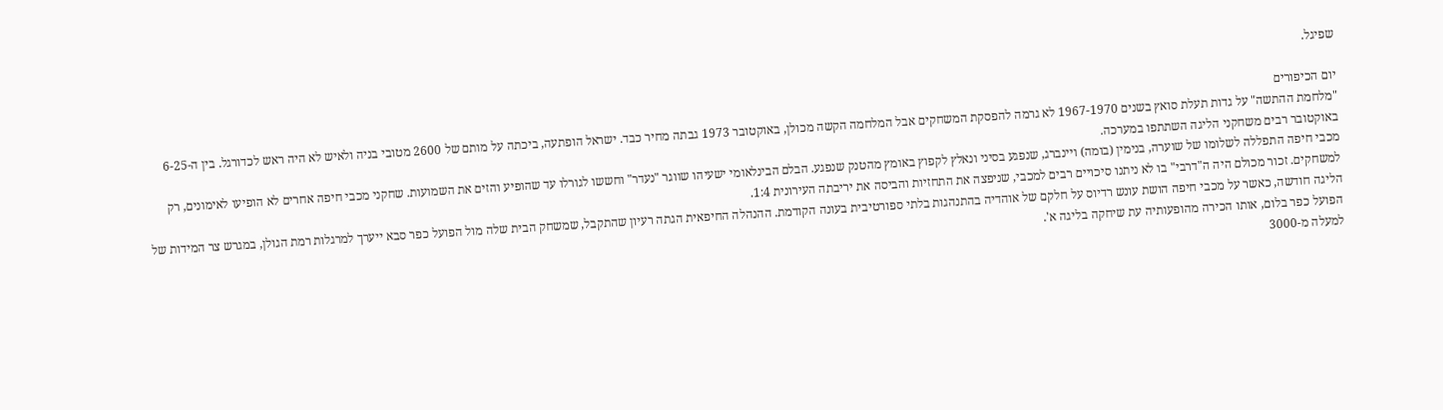שפיגל.

יום הכיפורים
"מלחמת ההתשה" על גדות תעלת סואץ בשנים 1967-1970 לא גרמה להפסקת המשחקים אבל המלחמה הקשה מכולן, באוקטובר 1973 גבתה מחיר כבד. ישראל הופתעה, ביכתה על מותם של 2600 מטובי בניה ולאיש לא היה ראש לכדורגל. בין ה-6-25 באוקטובר רבים משחקני הליגה השתתפו במערכה.
מכבי חיפה התפללה לשלומו של שוערה, בנימין (בומה) ויינברג, שנפגע בסיני ונאלץ לקפוץ באומץ מהטנק שנפגע. הבלם הבינלאומי ישעיהו שווגר "נעדר" וחששו לגורלו עד שהופיע והזים את השמועות. שחקני מכבי חיפה אחרים לא הופיעו לאימונים, רק למשחקים. זכור מכולם היה ה"דרבי" בו לא ניתנו סיכויים רבים למכבי, שניפצה את התחזיות והביסה את יריבתה העירונית 1:4.
הליגה חודשה, כאשר על מכבי חיפה הושת עונש רדיוס על חלקם של אוהדיה בהתנהגות בלתי ספורטיבית בעונה הקודמת. ההנהלה החיפאית הגתה רעיון שהתקבל, שמשחק הבית שלה מול הפועל כפר סבא ייערך למרגלות רמת הגולן, במגרש צר המידות של הפועל כפר בלום, אותו הכירה מהופעותיה עת שיחקה בליגה א'.
למעלה מ-3000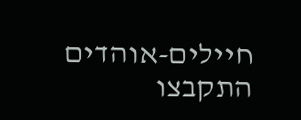חיילים-אוהדים התקבצו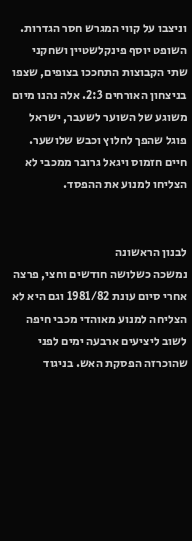וניצבו על קווי המגרש חסר הגדרות. השופט יוסף פינקלשטיין ושחקני שתי הקבוצות התחככו בצופים, שצפו בניצחון האורחים 2:3. אלה נהנו מיום משוגע של השוער לשעבר, ישראל פוגל שהפך לחלוץ וכבש שלושער. חיים חזמוס ויגאל גרובר ממכבי לא הצליחו למנוע את ההפסד.


לבנון הראשונה
נמשכה כשלושה חודשים וחצי, פרצה אחרי סיום עונת 1981/82 וגם היא לא הצליחה למנוע מאוהדי מכבי חיפה לשוב ליציעים ארבעה ימים לפני שהוכרזה הפסקת האש. בניגוד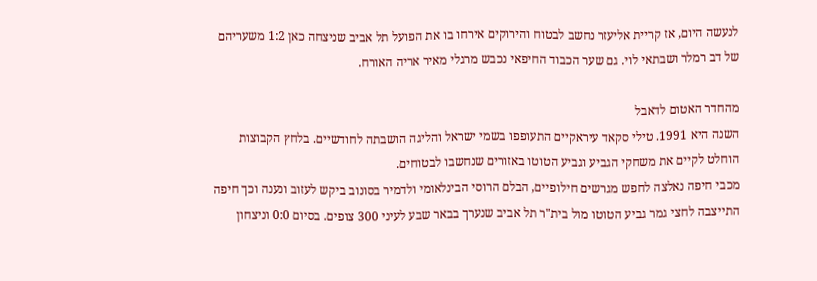לנעשה היום, אז קריית אליעזר נחשב לבטוח והירוקים אירחו בו את הפועל תל אביב שניצחה כאן 1:2 משעריהם של דב רמלר ושבתאי לוי. גם שער הכבוד החיפאי נכבש מרגלי מאיר אריה האורח.

מהחדר האטום לדאבל
השנה היא 1991. טילי סקאד עיראקיים התעופפו בשמי ישראל והליגה הושבתה לחודשיים. בלחץ הקבוצות הוחלט לקיים את משחקי הגביע וגביע הטוטו באזורים שנחשבו לבטוחים.
מכבי חיפה נאלצה לחפש מגרשים חילופיים, הבלם הרוסי הבינלאומי ולדמיר בסונוב ביקש לעזוב ונענה וכך חיפה התייצבה לחצי גמר גביע הטוטו מול בית"ר תל אביב שנערך בבאר שבע לעיני 300 צופים. בסיום 0:0 וניצחון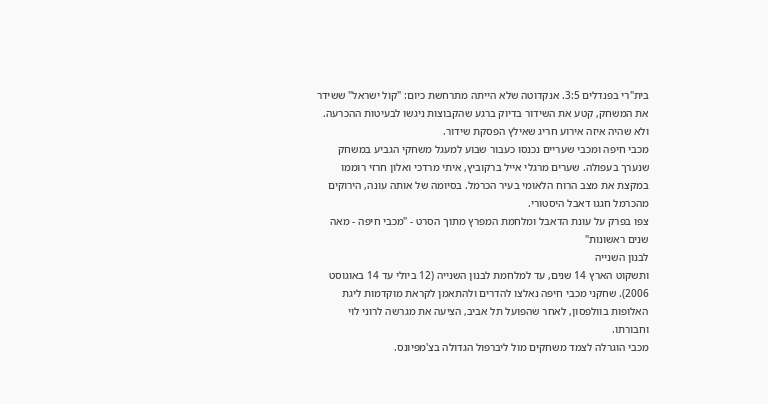בית"רי בפנדלים 3:5. אנקדוטה שלא הייתה מתרחשת כיום: "קול ישראל" ששידר את המשחק, קטע את השידור בדיוק ברגע שהקבוצות ניגשו לבעיטות ההכרעה. ולא שהיה איזה אירוע חריג שאילץ הפסקת שידור.
מכבי חיפה ומכבי שעריים נכנסו כעבור שבוע למעגל משחקי הגביע במשחק שנערך בעפולה. שערים מרגלי אייל ברקוביץ, איתי מרדכי ואלון חרזי רוממו במקצת את מצב הרוח הלאומי בעיר הכרמל. בסיומה של אותה עונה, הירוקים מהכרמל חגגו דאבל היסטורי.
צפו בפרק על עונת הדאבל ומלחמת המפרץ מתוך הסרט - "מכבי חיפה - מאה שנים ראשונות"
לבנון השנייה
ותשקוט הארץ 14 שנים, עד למלחמת לבנון השנייה (12 ביולי עד 14 באוגוסט 2006). שחקני מכבי חיפה נאלצו להדרים ולהתאמן לקראת מוקדמות ליגת האלופות בוולפסון, לאחר שהפועל תל אביב, הציעה את מגרשה לרוני לוי וחבורתו.
מכבי הוגרלה לצמד משחקים מול ליברפול הגדולה בצ'מפיונס.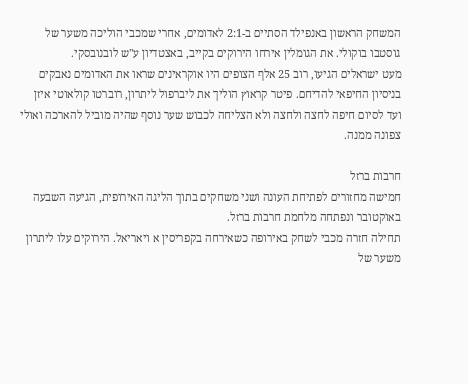המשחק הראשון באנפילד הסתיים ב-2:1 לאדומים, אחרי שמכבי הוליכה משער של גוסטבו בוקולי. את הגומלין אירחו הירוקים בקייב, באצטדיון ע"ש לובנובסקי.
מעט ישראלים הגיעו, רוב 25 אלף הצופים היו אוקראינים שראו את האדומים נאבקים בניסיון החיפאי להדיחם. פיטר קראוץ הוליך את ליברפול ליתרון, רוברטו קולאוטי איזן ועד לסיום חיפה לחצה ולחצה ולא הצליחה לכבוש שער נוסף שהיה מוביל להארכה ואולי צפונה ממנה.

חרבות ברזל
חמישה מחזורים לפתיחת העונה ושני משחקים בתוך הליגה האירופית, הגיעה השבעה באוקטובר ונפתחה מלחמת חרבות ברזל.
תחילה חזרה מכבי לשחק באירופה כשאירחה בקפריסין א ויאריאל. הירוקים עלו ליתרון משער של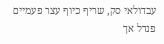עבדולאי סק, שריף כיוף עצר פעמיים פנדל אך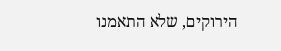הירוקים, שלא התאמנו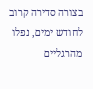בצורה סדירה קרוב לחודש ימים, נפלו מהרגליים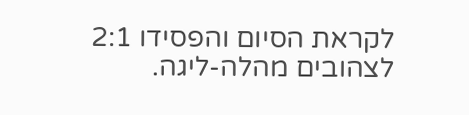לקראת הסיום והפסידו 2:1 לצהובים מהלה-ליגה.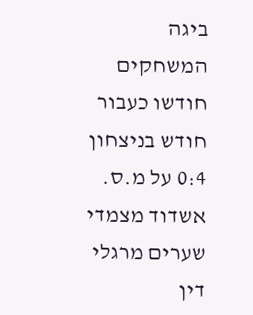ביגה המשחקים חודשו כעבור חודש בניצחון 0:4 על מ.ס. אשדוד מצמדי שערים מרגלי דין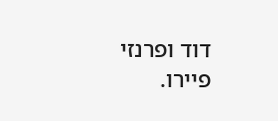דוד ופרנזי פיירו.